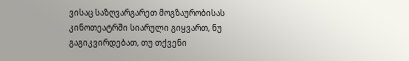ვისაც საზღვარგარეთ მოგზაურობისას კინოთეატრში სიარული გიყვართ, ნუ გაგიკვირდებათ, თუ თქვენი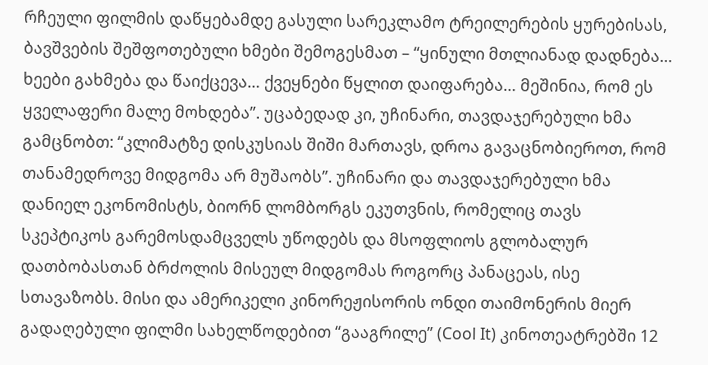რჩეული ფილმის დაწყებამდე გასული სარეკლამო ტრეილერების ყურებისას, ბავშვების შეშფოთებული ხმები შემოგესმათ – “ყინული მთლიანად დადნება… ხეები გახმება და წაიქცევა… ქვეყნები წყლით დაიფარება… მეშინია, რომ ეს ყველაფერი მალე მოხდება”. უცაბედად კი, უჩინარი, თავდაჯერებული ხმა გამცნობთ: “კლიმატზე დისკუსიას შიში მართავს, დროა გავაცნობიეროთ, რომ თანამედროვე მიდგომა არ მუშაობს”. უჩინარი და თავდაჯერებული ხმა დანიელ ეკონომისტს, ბიორნ ლომბორგს ეკუთვნის, რომელიც თავს სკეპტიკოს გარემოსდამცველს უწოდებს და მსოფლიოს გლობალურ დათბობასთან ბრძოლის მისეულ მიდგომას როგორც პანაცეას, ისე სთავაზობს. მისი და ამერიკელი კინორეჟისორის ონდი თაიმონერის მიერ გადაღებული ფილმი სახელწოდებით “გააგრილე” (Cool It) კინოთეატრებში 12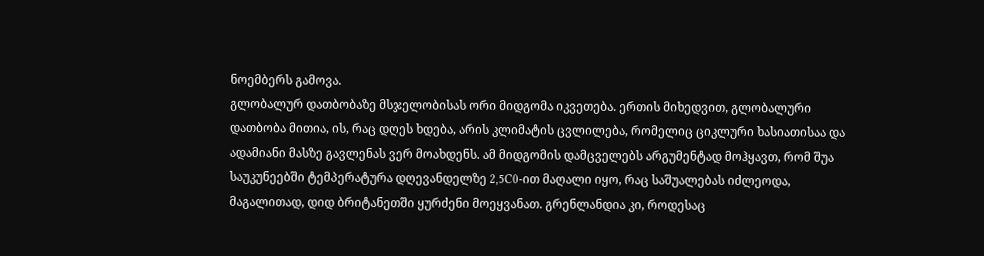ნოემბერს გამოვა.
გლობალურ დათბობაზე მსჯელობისას ორი მიდგომა იკვეთება. ერთის მიხედვით, გლობალური დათბობა მითია, ის, რაც დღეს ხდება, არის კლიმატის ცვლილება, რომელიც ციკლური ხასიათისაა და ადამიანი მასზე გავლენას ვერ მოახდენს. ამ მიდგომის დამცველებს არგუმენტად მოჰყავთ, რომ შუა საუკუნეებში ტემპერატურა დღევანდელზე 2,5C0-ით მაღალი იყო, რაც საშუალებას იძლეოდა, მაგალითად, დიდ ბრიტანეთში ყურძენი მოეყვანათ. გრენლანდია კი, როდესაც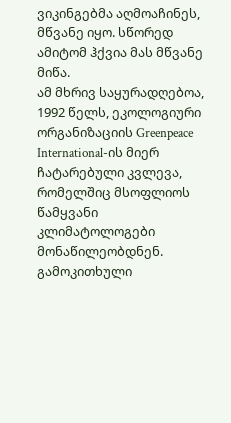ვიკინგებმა აღმოაჩინეს, მწვანე იყო. სწორედ ამიტომ ჰქვია მას მწვანე მიწა.
ამ მხრივ საყურადღებოა, 1992 წელს, ეკოლოგიური ორგანიზაციის Greenpeace International-ის მიერ ჩატარებული კვლევა, რომელშიც მსოფლიოს წამყვანი კლიმატოლოგები მონაწილეობდნენ. გამოკითხული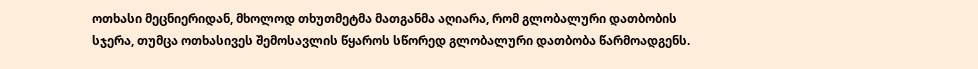ოთხასი მეცნიერიდან, მხოლოდ თხუთმეტმა მათგანმა აღიარა, რომ გლობალური დათბობის სჯერა, თუმცა ოთხასივეს შემოსავლის წყაროს სწორედ გლობალური დათბობა წარმოადგენს.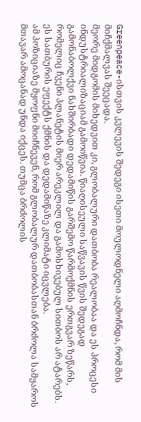Greenpeace-ისთვის კვლევის შედეგი ისეთი მოულოდნელი აღმოჩნდა, რომ მის მიჩქმალვას შეეცადა.
მეორე მიდგომის მიხედვით კი, გლობალური დათბობა რეალობაა და ეს პროცესი ინდუსტრიალიზაციამ გამოიწვია. წიაღისეული საწვავის წვის შედეგად გამონაბოლქვი ნახშირბადი დედამიწის გარშემო წარმოქმნის ერთგვარ ზეწარს, რომელიც ჩვენი პლანეტის მიერ არეკლილ და გამოსხივებულ სითბოს არ ატარებს. ეს სათბურის ეფექტს ქმნის და დედამიწაზე კლიმატი იცვლება.
ამ პოზიციაზე მყოფნი მიიჩნევენ, რომ გლობალურ დათბობასთან ბრძოლა სამყაროს მთავარ ამოცანად უნდა იქცეს. თუმცა ბრძოლის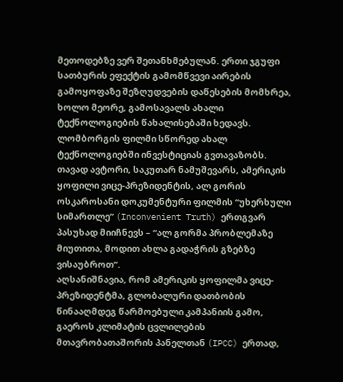მეთოდებზე ვერ შეთანხმებულან. ერთი ჯგუფი სათბურის ეფექტის გამომწვევი აირების გამოყოფაზე შეზღუდვების დაწესების მომხრეა, ხოლო მეორე, გამოსავალს ახალი ტექნოლოგიების წახალისებაში ხედავს.
ლომბორგის ფილმი სწორედ ახალ ტექნოლოგიებში ინვესტიციას გვთავაზობს. თავად ავტორი, საკუთარ ნამუშევარს, ამერიკის ყოფილი ვიცე-პრეზიდენტის, ალ გორის ოსკაროსანი დოკუმენტური ფილმის “უხერხული სიმართლე” (Inconvenient Truth) ერთგვარ პასუხად მიიჩნევს – “ალ გორმა პრობლემაზე მიუთითა, მოდით ახლა გადაჭრის გზებზე ვისაუბროთ”.
აღსანიშნავია, რომ ამერიკის ყოფილმა ვიცე-პრეზიდენტმა, გლობალური დათბობის წინააღმდეგ წარმოებული კამპანიის გამო, გაეროს კლიმატის ცვლილების მთავრობათაშორის პანელთან (IPCC) ერთად,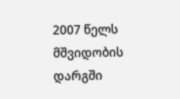2007 წელს მშვიდობის დარგში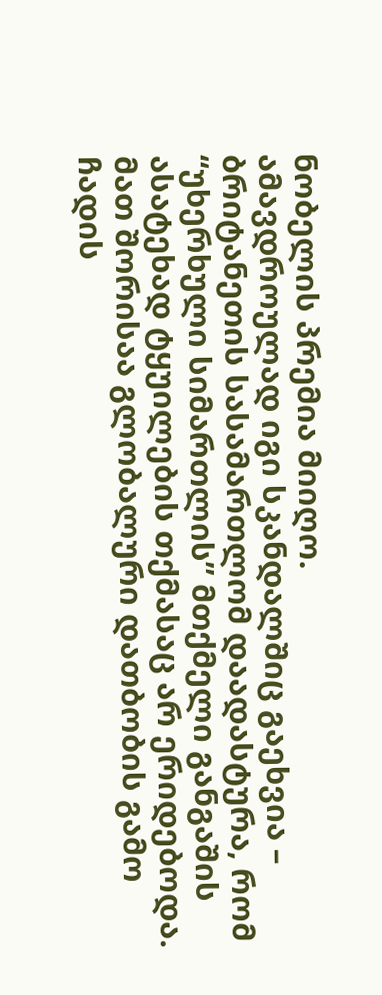ნობელის პრემია მიიღო.
ამავდროულად იგი სკანდალშიც გაეხვია – ბრიტანეთის სასამართლომ დაადასტურა, რომ “უხერხული სიმართლის” მთქმელი განგაშის ასატეხად ტყუილების თქმასაც არ ერიდებოდა. მათ შორისაა გლობალური დათბობის გამო ჩადის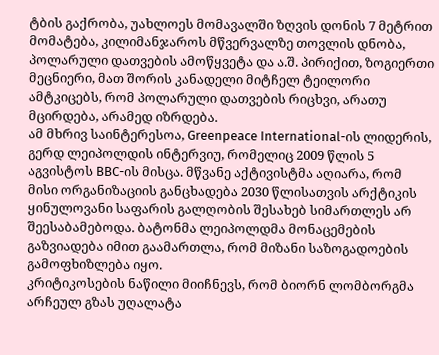ტბის გაქრობა, უახლოეს მომავალში ზღვის დონის 7 მეტრით მომატება, კილიმანჯაროს მწვერვალზე თოვლის დნობა, პოლარული დათვების ამოწყვეტა და ა.შ. პირიქით, ზოგიერთი მეცნიერი, მათ შორის კანადელი მიტჩელ ტეილორი ამტკიცებს, რომ პოლარული დათვების რიცხვი, არათუ მცირდება, არამედ იზრდება.
ამ მხრივ საინტერესოა, Greenpeace International-ის ლიდერის, გერდ ლეიპოლდის ინტერვიუ, რომელიც 2009 წლის 5 აგვისტოს BBC-ის მისცა. მწვანე აქტივისტმა აღიარა, რომ მისი ორგანიზაციის განცხადება 2030 წლისათვის არქტიკის ყინულოვანი საფარის გალღობის შესახებ სიმართლეს არ შეესაბამებოდა. ბატონმა ლეიპოლდმა მონაცემების გაზვიადება იმით გაამართლა, რომ მიზანი საზოგადოების გამოფხიზლება იყო.
კრიტიკოსების ნაწილი მიიჩნევს, რომ ბიორნ ლომბორგმა არჩეულ გზას უღალატა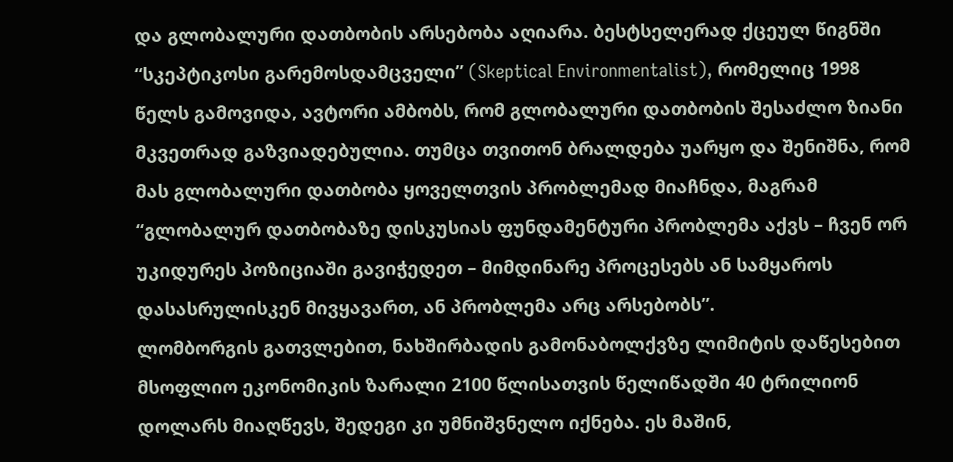და გლობალური დათბობის არსებობა აღიარა. ბესტსელერად ქცეულ წიგნში “სკეპტიკოსი გარემოსდამცველი” (Skeptical Environmentalist), რომელიც 1998 წელს გამოვიდა, ავტორი ამბობს, რომ გლობალური დათბობის შესაძლო ზიანი მკვეთრად გაზვიადებულია. თუმცა თვითონ ბრალდება უარყო და შენიშნა, რომ მას გლობალური დათბობა ყოველთვის პრობლემად მიაჩნდა, მაგრამ “გლობალურ დათბობაზე დისკუსიას ფუნდამენტური პრობლემა აქვს – ჩვენ ორ უკიდურეს პოზიციაში გავიჭედეთ – მიმდინარე პროცესებს ან სამყაროს დასასრულისკენ მივყავართ, ან პრობლემა არც არსებობს”.
ლომბორგის გათვლებით, ნახშირბადის გამონაბოლქვზე ლიმიტის დაწესებით მსოფლიო ეკონომიკის ზარალი 2100 წლისათვის წელიწადში 40 ტრილიონ დოლარს მიაღწევს, შედეგი კი უმნიშვნელო იქნება. ეს მაშინ,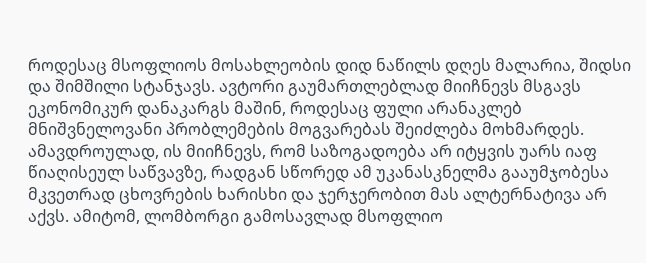როდესაც მსოფლიოს მოსახლეობის დიდ ნაწილს დღეს მალარია, შიდსი და შიმშილი სტანჯავს. ავტორი გაუმართლებლად მიიჩნევს მსგავს ეკონომიკურ დანაკარგს მაშინ, როდესაც ფული არანაკლებ მნიშვნელოვანი პრობლემების მოგვარებას შეიძლება მოხმარდეს.
ამავდროულად, ის მიიჩნევს, რომ საზოგადოება არ იტყვის უარს იაფ წიაღისეულ საწვავზე, რადგან სწორედ ამ უკანასკნელმა გააუმჯობესა მკვეთრად ცხოვრების ხარისხი და ჯერჯერობით მას ალტერნატივა არ აქვს. ამიტომ, ლომბორგი გამოსავლად მსოფლიო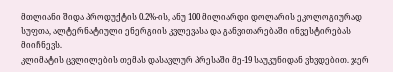მთლიანი შიდა პროდუქტის 0.2%-ის, ანუ 100 მილიარდი დოლარის ეკოლოგიურად სუფთა, ალტერნატიული ენერგიის კვლევასა და განვითარებაში ინვესტირებას მიიჩნევს.
კლიმატის ცვლილების თემას დასავლურ პრესაში მე-19 საუკუნიდან ვხვდებით. ჯერ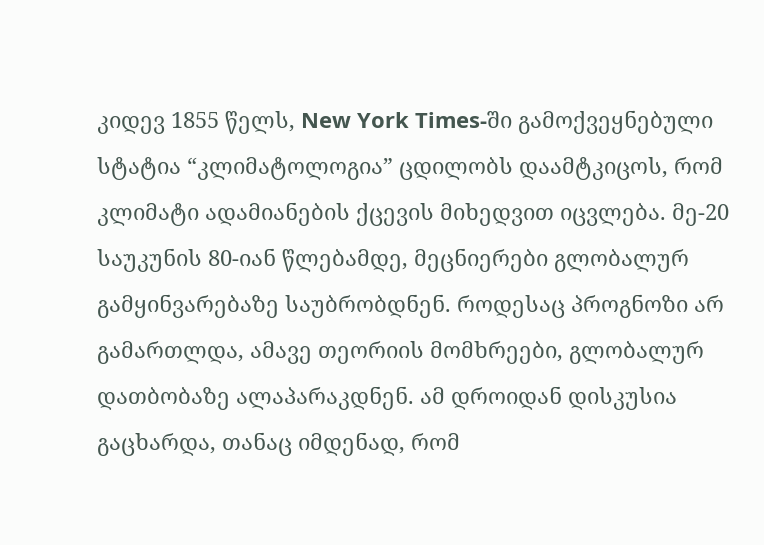კიდევ 1855 წელს, New York Times-ში გამოქვეყნებული სტატია “კლიმატოლოგია” ცდილობს დაამტკიცოს, რომ კლიმატი ადამიანების ქცევის მიხედვით იცვლება. მე-20 საუკუნის 80-იან წლებამდე, მეცნიერები გლობალურ გამყინვარებაზე საუბრობდნენ. როდესაც პროგნოზი არ გამართლდა, ამავე თეორიის მომხრეები, გლობალურ დათბობაზე ალაპარაკდნენ. ამ დროიდან დისკუსია გაცხარდა, თანაც იმდენად, რომ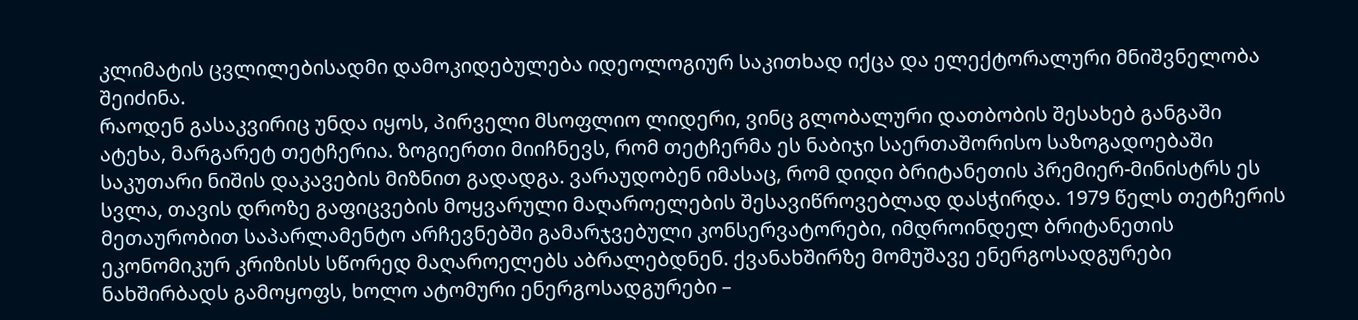კლიმატის ცვლილებისადმი დამოკიდებულება იდეოლოგიურ საკითხად იქცა და ელექტორალური მნიშვნელობა შეიძინა.
რაოდენ გასაკვირიც უნდა იყოს, პირველი მსოფლიო ლიდერი, ვინც გლობალური დათბობის შესახებ განგაში ატეხა, მარგარეტ თეტჩერია. ზოგიერთი მიიჩნევს, რომ თეტჩერმა ეს ნაბიჯი საერთაშორისო საზოგადოებაში საკუთარი ნიშის დაკავების მიზნით გადადგა. ვარაუდობენ იმასაც, რომ დიდი ბრიტანეთის პრემიერ-მინისტრს ეს სვლა, თავის დროზე გაფიცვების მოყვარული მაღაროელების შესავიწროვებლად დასჭირდა. 1979 წელს თეტჩერის მეთაურობით საპარლამენტო არჩევნებში გამარჯვებული კონსერვატორები, იმდროინდელ ბრიტანეთის ეკონომიკურ კრიზისს სწორედ მაღაროელებს აბრალებდნენ. ქვანახშირზე მომუშავე ენერგოსადგურები ნახშირბადს გამოყოფს, ხოლო ატომური ენერგოსადგურები –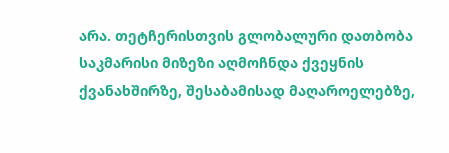არა. თეტჩერისთვის გლობალური დათბობა საკმარისი მიზეზი აღმოჩნდა ქვეყნის ქვანახშირზე, შესაბამისად მაღაროელებზე,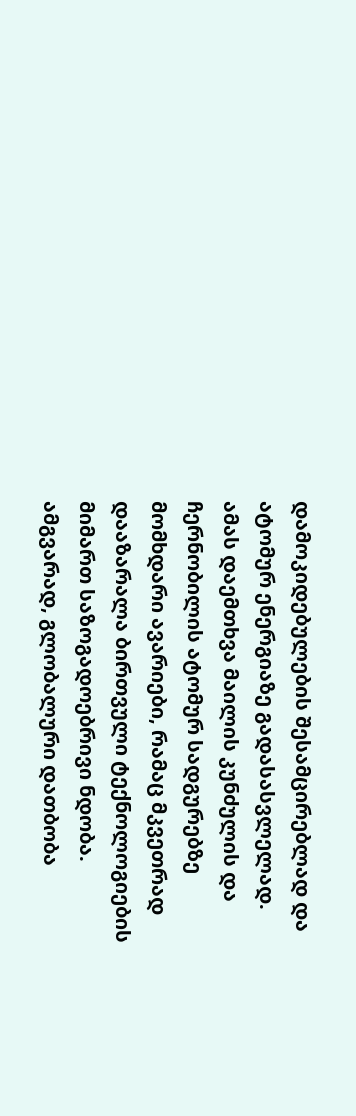დამოკიდებულების შესამცირებლად და ატომურ ენერგიაზე გადასასვლელად.
ამას დაემთხვა მაილის კუნძულის და ჩერნობილის ატომურ სადგურებზე მომხდარი ავარიები, რამაც მკვეთრად დააზარალა ბირთვული ტექნოლოგიების მიმართ საზოგადოებრივი ნდობა. ამგვარად, გლობალური დათბობა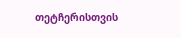თეტჩერისთვის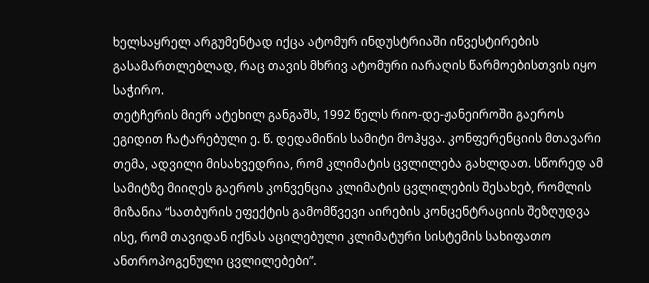ხელსაყრელ არგუმენტად იქცა ატომურ ინდუსტრიაში ინვესტირების გასამართლებლად, რაც თავის მხრივ ატომური იარაღის წარმოებისთვის იყო საჭირო.
თეტჩერის მიერ ატეხილ განგაშს, 1992 წელს რიო-დე-ჟანეიროში გაეროს ეგიდით ჩატარებული ე. წ. დედამიწის სამიტი მოჰყვა. კონფერენციის მთავარი თემა, ადვილი მისახვედრია, რომ კლიმატის ცვლილება გახლდათ. სწორედ ამ სამიტზე მიიღეს გაეროს კონვენცია კლიმატის ცვლილების შესახებ, რომლის მიზანია “სათბურის ეფექტის გამომწვევი აირების კონცენტრაციის შეზღუდვა ისე, რომ თავიდან იქნას აცილებული კლიმატური სისტემის სახიფათო ანთროპოგენული ცვლილებები”.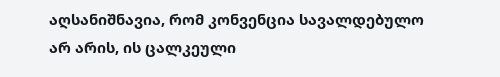აღსანიშნავია, რომ კონვენცია სავალდებულო არ არის, ის ცალკეული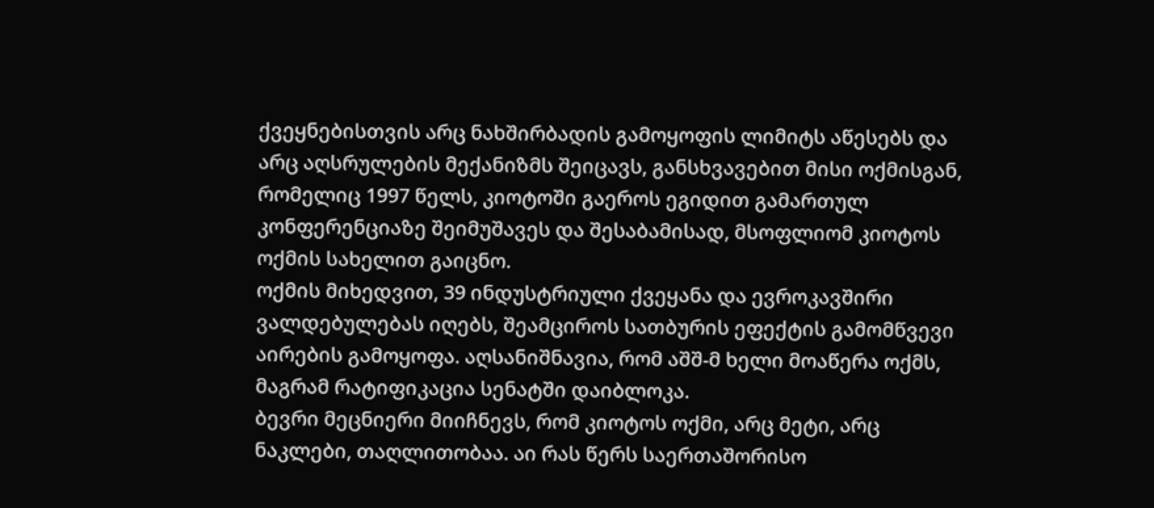ქვეყნებისთვის არც ნახშირბადის გამოყოფის ლიმიტს აწესებს და არც აღსრულების მექანიზმს შეიცავს, განსხვავებით მისი ოქმისგან, რომელიც 1997 წელს, კიოტოში გაეროს ეგიდით გამართულ კონფერენციაზე შეიმუშავეს და შესაბამისად, მსოფლიომ კიოტოს ოქმის სახელით გაიცნო.
ოქმის მიხედვით, 39 ინდუსტრიული ქვეყანა და ევროკავშირი ვალდებულებას იღებს, შეამციროს სათბურის ეფექტის გამომწვევი აირების გამოყოფა. აღსანიშნავია, რომ აშშ-მ ხელი მოაწერა ოქმს, მაგრამ რატიფიკაცია სენატში დაიბლოკა.
ბევრი მეცნიერი მიიჩნევს, რომ კიოტოს ოქმი, არც მეტი, არც ნაკლები, თაღლითობაა. აი რას წერს საერთაშორისო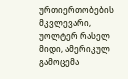ურთიერთობების მკვლევარი, უოლტერ რასელ მიდი, ამერიკულ გამოცემა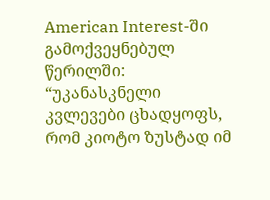American Interest-ში გამოქვეყნებულ წერილში: “უკანასკნელი კვლევები ცხადყოფს, რომ კიოტო ზუსტად იმ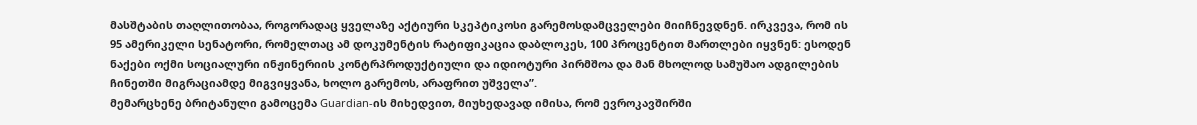მასშტაბის თაღლითობაა, როგორადაც ყველაზე აქტიური სკეპტიკოსი გარემოსდამცველები მიიჩნევდნენ. ირკვევა, რომ ის 95 ამერიკელი სენატორი, რომელთაც ამ დოკუმენტის რატიფიკაცია დაბლოკეს, 100 პროცენტით მართლები იყვნენ: ესოდენ ნაქები ოქმი სოციალური ინჟინერიის კონტრპროდუქტიული და იდიოტური პირმშოა და მან მხოლოდ სამუშაო ადგილების ჩინეთში მიგრაციამდე მიგვიყვანა, ხოლო გარემოს, არაფრით უშველა”.
მემარცხენე ბრიტანული გამოცემა Guardian-ის მიხედვით, მიუხედავად იმისა, რომ ევროკავშირში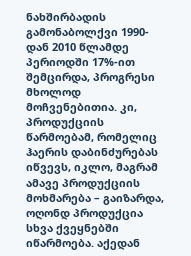ნახშირბადის გამონაბოლქვი 1990-დან 2010 წლამდე პერიოდში 17%-ით შემცირდა, პროგრესი მხოლოდ მოჩვენებითია. კი, პროდუქციის წარმოებამ, რომელიც ჰაერის დაბინძურებას იწვევს, იკლო, მაგრამ ამავე პროდუქციის მოხმარება – გაიზარდა, ოღონდ პროდუქცია სხვა ქვეყნებში იწარმოება. აქედან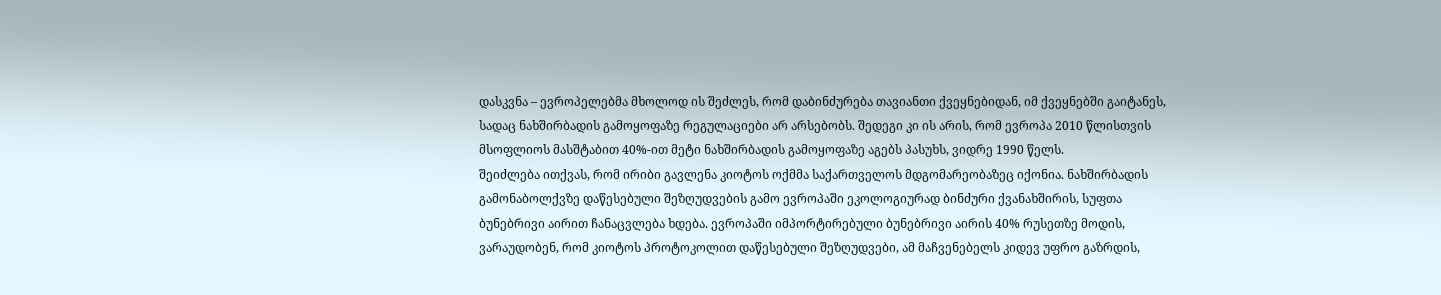დასკვნა – ევროპელებმა მხოლოდ ის შეძლეს, რომ დაბინძურება თავიანთი ქვეყნებიდან, იმ ქვეყნებში გაიტანეს, სადაც ნახშირბადის გამოყოფაზე რეგულაციები არ არსებობს. შედეგი კი ის არის, რომ ევროპა 2010 წლისთვის მსოფლიოს მასშტაბით 40%-ით მეტი ნახშირბადის გამოყოფაზე აგებს პასუხს, ვიდრე 1990 წელს.
შეიძლება ითქვას, რომ ირიბი გავლენა კიოტოს ოქმმა საქართველოს მდგომარეობაზეც იქონია. ნახშირბადის გამონაბოლქვზე დაწესებული შეზღუდვების გამო ევროპაში ეკოლოგიურად ბინძური ქვანახშირის, სუფთა ბუნებრივი აირით ჩანაცვლება ხდება. ევროპაში იმპორტირებული ბუნებრივი აირის 40% რუსეთზე მოდის, ვარაუდობენ, რომ კიოტოს პროტოკოლით დაწესებული შეზღუდვები, ამ მაჩვენებელს კიდევ უფრო გაზრდის,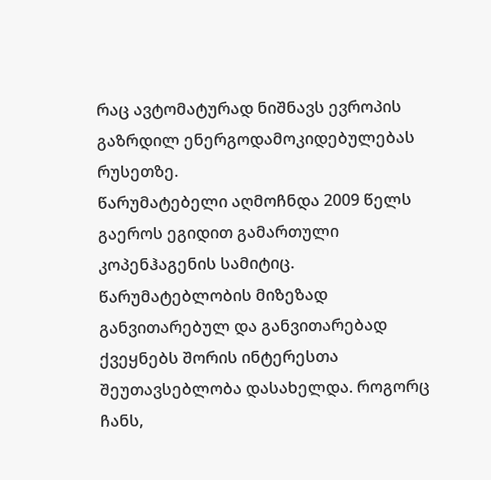რაც ავტომატურად ნიშნავს ევროპის გაზრდილ ენერგოდამოკიდებულებას რუსეთზე.
წარუმატებელი აღმოჩნდა 2009 წელს გაეროს ეგიდით გამართული კოპენჰაგენის სამიტიც. წარუმატებლობის მიზეზად განვითარებულ და განვითარებად ქვეყნებს შორის ინტერესთა შეუთავსებლობა დასახელდა. როგორც ჩანს,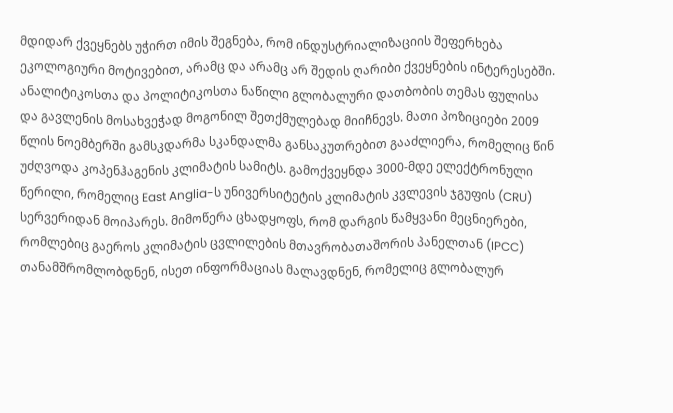მდიდარ ქვეყნებს უჭირთ იმის შეგნება, რომ ინდუსტრიალიზაციის შეფერხება ეკოლოგიური მოტივებით, არამც და არამც არ შედის ღარიბი ქვეყნების ინტერესებში.
ანალიტიკოსთა და პოლიტიკოსთა ნაწილი გლობალური დათბობის თემას ფულისა და გავლენის მოსახვეჭად მოგონილ შეთქმულებად მიიჩნევს. მათი პოზიციები 2009 წლის ნოემბერში გამსკდარმა სკანდალმა განსაკუთრებით გააძლიერა, რომელიც წინ უძღვოდა კოპენჰაგენის კლიმატის სამიტს. გამოქვეყნდა 3000-მდე ელექტრონული წერილი, რომელიც East Anglia-ს უნივერსიტეტის კლიმატის კვლევის ჯგუფის (CRU) სერვერიდან მოიპარეს. მიმოწერა ცხადყოფს, რომ დარგის წამყვანი მეცნიერები, რომლებიც გაეროს კლიმატის ცვლილების მთავრობათაშორის პანელთან (IPCC) თანამშრომლობდნენ, ისეთ ინფორმაციას მალავდნენ, რომელიც გლობალურ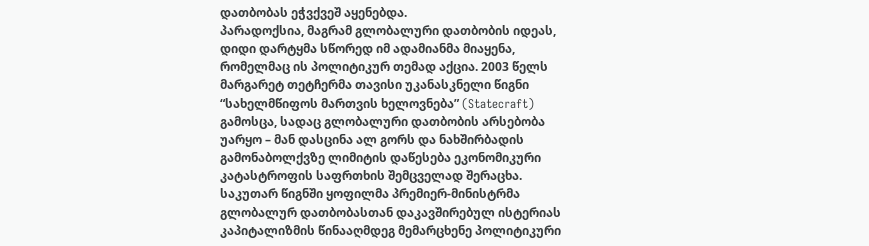დათბობას ეჭვქვეშ აყენებდა.
პარადოქსია, მაგრამ გლობალური დათბობის იდეას, დიდი დარტყმა სწორედ იმ ადამიანმა მიაყენა, რომელმაც ის პოლიტიკურ თემად აქცია. 2003 წელს მარგარეტ თეტჩერმა თავისი უკანასკნელი წიგნი “სახელმწიფოს მართვის ხელოვნება” (Statecraft) გამოსცა, სადაც გლობალური დათბობის არსებობა უარყო – მან დასცინა ალ გორს და ნახშირბადის გამონაბოლქვზე ლიმიტის დაწესება ეკონომიკური კატასტროფის საფრთხის შემცველად შერაცხა. საკუთარ წიგნში ყოფილმა პრემიერ-მინისტრმა გლობალურ დათბობასთან დაკავშირებულ ისტერიას კაპიტალიზმის წინააღმდეგ მემარცხენე პოლიტიკური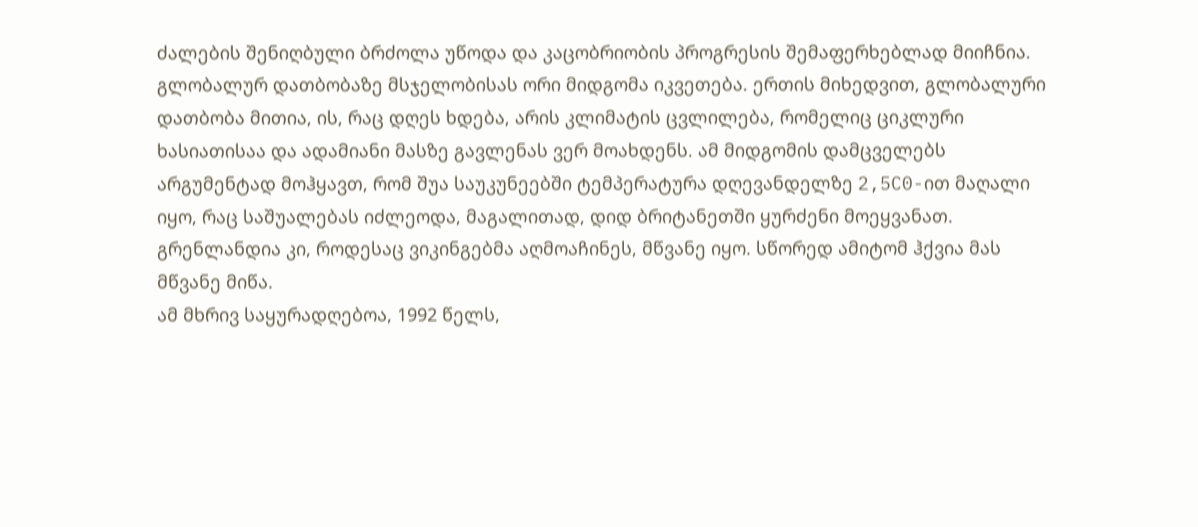ძალების შენიღბული ბრძოლა უწოდა და კაცობრიობის პროგრესის შემაფერხებლად მიიჩნია.
გლობალურ დათბობაზე მსჯელობისას ორი მიდგომა იკვეთება. ერთის მიხედვით, გლობალური დათბობა მითია, ის, რაც დღეს ხდება, არის კლიმატის ცვლილება, რომელიც ციკლური ხასიათისაა და ადამიანი მასზე გავლენას ვერ მოახდენს. ამ მიდგომის დამცველებს არგუმენტად მოჰყავთ, რომ შუა საუკუნეებში ტემპერატურა დღევანდელზე 2,5C0-ით მაღალი იყო, რაც საშუალებას იძლეოდა, მაგალითად, დიდ ბრიტანეთში ყურძენი მოეყვანათ. გრენლანდია კი, როდესაც ვიკინგებმა აღმოაჩინეს, მწვანე იყო. სწორედ ამიტომ ჰქვია მას მწვანე მიწა.
ამ მხრივ საყურადღებოა, 1992 წელს,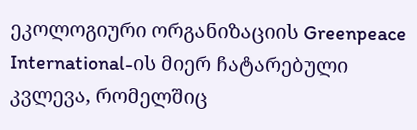ეკოლოგიური ორგანიზაციის Greenpeace International-ის მიერ ჩატარებული კვლევა, რომელშიც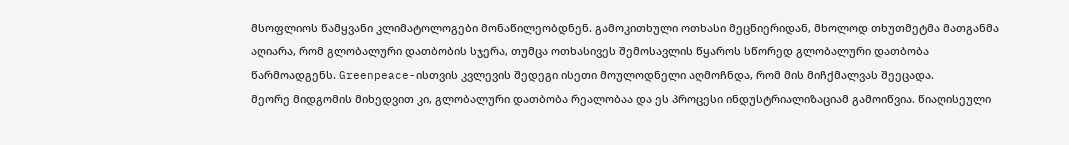მსოფლიოს წამყვანი კლიმატოლოგები მონაწილეობდნენ. გამოკითხული ოთხასი მეცნიერიდან, მხოლოდ თხუთმეტმა მათგანმა აღიარა, რომ გლობალური დათბობის სჯერა, თუმცა ოთხასივეს შემოსავლის წყაროს სწორედ გლობალური დათბობა წარმოადგენს. Greenpeace-ისთვის კვლევის შედეგი ისეთი მოულოდნელი აღმოჩნდა, რომ მის მიჩქმალვას შეეცადა.
მეორე მიდგომის მიხედვით კი, გლობალური დათბობა რეალობაა და ეს პროცესი ინდუსტრიალიზაციამ გამოიწვია. წიაღისეული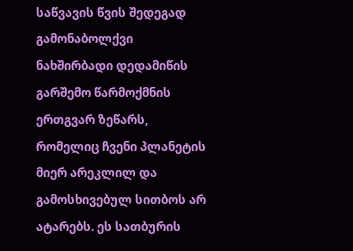საწვავის წვის შედეგად გამონაბოლქვი ნახშირბადი დედამიწის გარშემო წარმოქმნის ერთგვარ ზეწარს, რომელიც ჩვენი პლანეტის მიერ არეკლილ და გამოსხივებულ სითბოს არ ატარებს. ეს სათბურის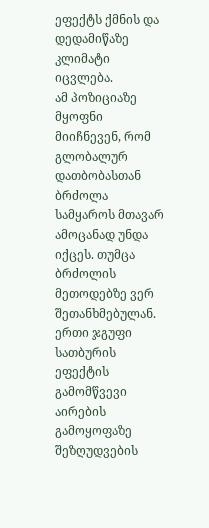ეფექტს ქმნის და დედამიწაზე კლიმატი იცვლება.
ამ პოზიციაზე მყოფნი მიიჩნევენ, რომ გლობალურ დათბობასთან ბრძოლა სამყაროს მთავარ ამოცანად უნდა იქცეს. თუმცა ბრძოლის მეთოდებზე ვერ შეთანხმებულან. ერთი ჯგუფი სათბურის ეფექტის გამომწვევი აირების გამოყოფაზე შეზღუდვების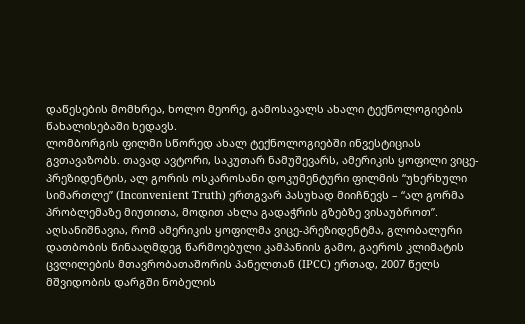დაწესების მომხრეა, ხოლო მეორე, გამოსავალს ახალი ტექნოლოგიების წახალისებაში ხედავს.
ლომბორგის ფილმი სწორედ ახალ ტექნოლოგიებში ინვესტიციას გვთავაზობს. თავად ავტორი, საკუთარ ნამუშევარს, ამერიკის ყოფილი ვიცე-პრეზიდენტის, ალ გორის ოსკაროსანი დოკუმენტური ფილმის “უხერხული სიმართლე” (Inconvenient Truth) ერთგვარ პასუხად მიიჩნევს – “ალ გორმა პრობლემაზე მიუთითა, მოდით ახლა გადაჭრის გზებზე ვისაუბროთ”.
აღსანიშნავია, რომ ამერიკის ყოფილმა ვიცე-პრეზიდენტმა, გლობალური დათბობის წინააღმდეგ წარმოებული კამპანიის გამო, გაეროს კლიმატის ცვლილების მთავრობათაშორის პანელთან (IPCC) ერთად, 2007 წელს მშვიდობის დარგში ნობელის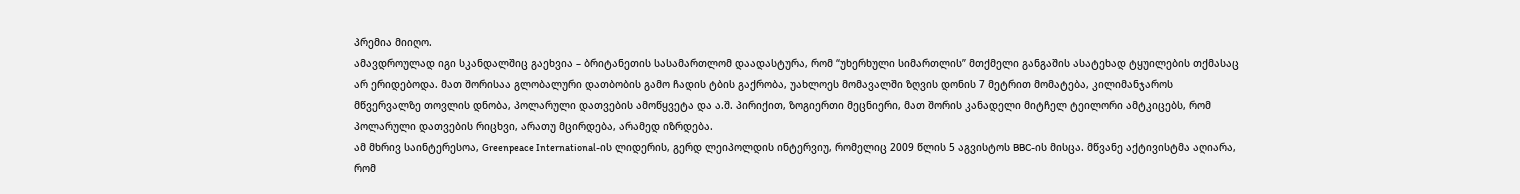პრემია მიიღო.
ამავდროულად იგი სკანდალშიც გაეხვია – ბრიტანეთის სასამართლომ დაადასტურა, რომ “უხერხული სიმართლის” მთქმელი განგაშის ასატეხად ტყუილების თქმასაც არ ერიდებოდა. მათ შორისაა გლობალური დათბობის გამო ჩადის ტბის გაქრობა, უახლოეს მომავალში ზღვის დონის 7 მეტრით მომატება, კილიმანჯაროს მწვერვალზე თოვლის დნობა, პოლარული დათვების ამოწყვეტა და ა.შ. პირიქით, ზოგიერთი მეცნიერი, მათ შორის კანადელი მიტჩელ ტეილორი ამტკიცებს, რომ პოლარული დათვების რიცხვი, არათუ მცირდება, არამედ იზრდება.
ამ მხრივ საინტერესოა, Greenpeace International-ის ლიდერის, გერდ ლეიპოლდის ინტერვიუ, რომელიც 2009 წლის 5 აგვისტოს BBC-ის მისცა. მწვანე აქტივისტმა აღიარა, რომ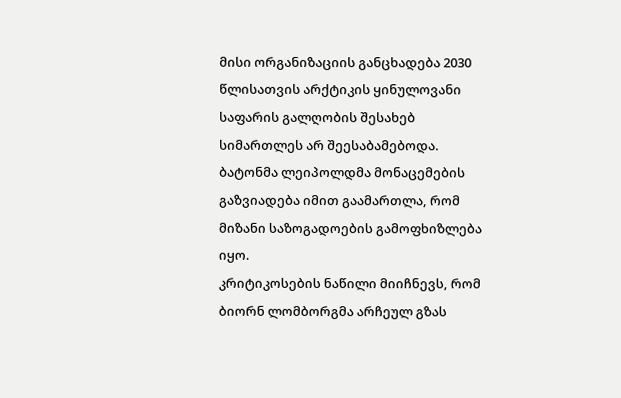მისი ორგანიზაციის განცხადება 2030 წლისათვის არქტიკის ყინულოვანი საფარის გალღობის შესახებ სიმართლეს არ შეესაბამებოდა. ბატონმა ლეიპოლდმა მონაცემების გაზვიადება იმით გაამართლა, რომ მიზანი საზოგადოების გამოფხიზლება იყო.
კრიტიკოსების ნაწილი მიიჩნევს, რომ ბიორნ ლომბორგმა არჩეულ გზას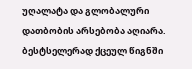უღალატა და გლობალური დათბობის არსებობა აღიარა. ბესტსელერად ქცეულ წიგნში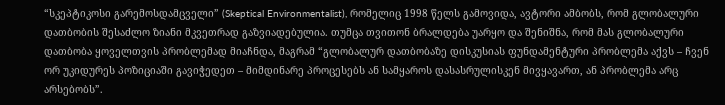“სკეპტიკოსი გარემოსდამცველი” (Skeptical Environmentalist), რომელიც 1998 წელს გამოვიდა, ავტორი ამბობს, რომ გლობალური დათბობის შესაძლო ზიანი მკვეთრად გაზვიადებულია. თუმცა თვითონ ბრალდება უარყო და შენიშნა, რომ მას გლობალური დათბობა ყოველთვის პრობლემად მიაჩნდა, მაგრამ “გლობალურ დათბობაზე დისკუსიას ფუნდამენტური პრობლემა აქვს – ჩვენ ორ უკიდურეს პოზიციაში გავიჭედეთ – მიმდინარე პროცესებს ან სამყაროს დასასრულისკენ მივყავართ, ან პრობლემა არც არსებობს”.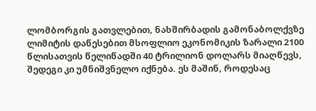ლომბორგის გათვლებით, ნახშირბადის გამონაბოლქვზე ლიმიტის დაწესებით მსოფლიო ეკონომიკის ზარალი 2100 წლისათვის წელიწადში 40 ტრილიონ დოლარს მიაღწევს, შედეგი კი უმნიშვნელო იქნება. ეს მაშინ, როდესაც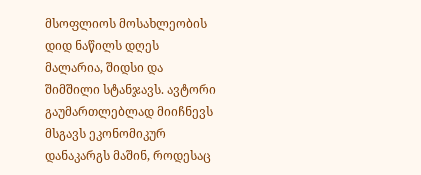მსოფლიოს მოსახლეობის დიდ ნაწილს დღეს მალარია, შიდსი და შიმშილი სტანჯავს. ავტორი გაუმართლებლად მიიჩნევს მსგავს ეკონომიკურ დანაკარგს მაშინ, როდესაც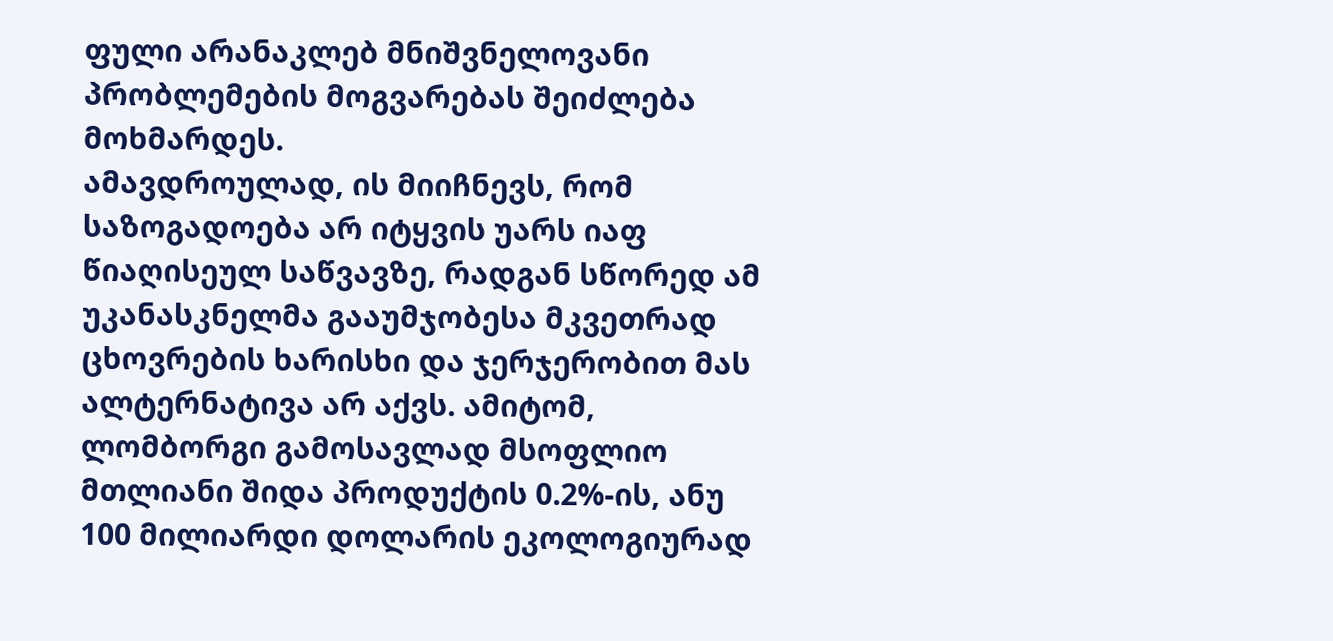ფული არანაკლებ მნიშვნელოვანი პრობლემების მოგვარებას შეიძლება მოხმარდეს.
ამავდროულად, ის მიიჩნევს, რომ საზოგადოება არ იტყვის უარს იაფ წიაღისეულ საწვავზე, რადგან სწორედ ამ უკანასკნელმა გააუმჯობესა მკვეთრად ცხოვრების ხარისხი და ჯერჯერობით მას ალტერნატივა არ აქვს. ამიტომ, ლომბორგი გამოსავლად მსოფლიო მთლიანი შიდა პროდუქტის 0.2%-ის, ანუ 100 მილიარდი დოლარის ეკოლოგიურად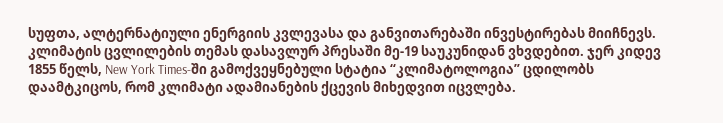სუფთა, ალტერნატიული ენერგიის კვლევასა და განვითარებაში ინვესტირებას მიიჩნევს.
კლიმატის ცვლილების თემას დასავლურ პრესაში მე-19 საუკუნიდან ვხვდებით. ჯერ კიდევ 1855 წელს, New York Times-ში გამოქვეყნებული სტატია “კლიმატოლოგია” ცდილობს დაამტკიცოს, რომ კლიმატი ადამიანების ქცევის მიხედვით იცვლება.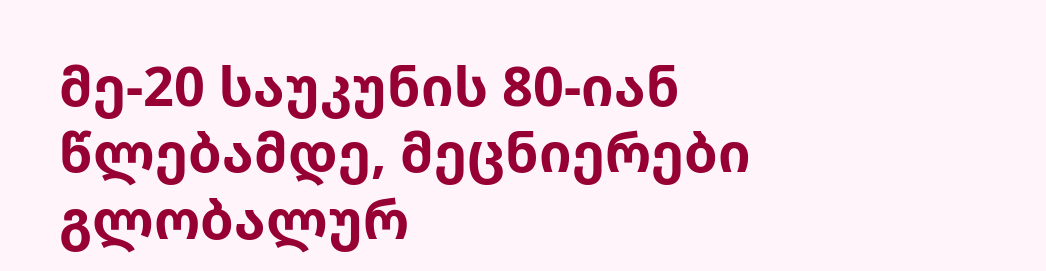მე-20 საუკუნის 80-იან წლებამდე, მეცნიერები გლობალურ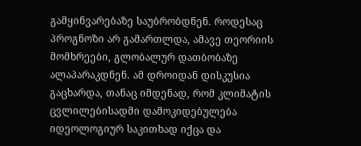გამყინვარებაზე საუბრობდნენ. როდესაც პროგნოზი არ გამართლდა, ამავე თეორიის მომხრეები, გლობალურ დათბობაზე ალაპარაკდნენ. ამ დროიდან დისკუსია გაცხარდა, თანაც იმდენად, რომ კლიმატის ცვლილებისადმი დამოკიდებულება იდეოლოგიურ საკითხად იქცა და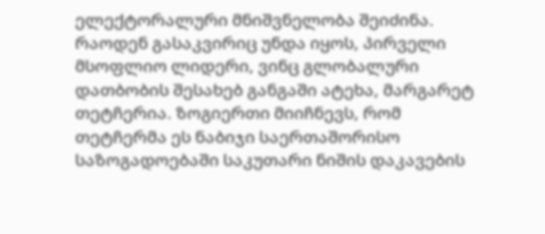ელექტორალური მნიშვნელობა შეიძინა.
რაოდენ გასაკვირიც უნდა იყოს, პირველი მსოფლიო ლიდერი, ვინც გლობალური დათბობის შესახებ განგაში ატეხა, მარგარეტ თეტჩერია. ზოგიერთი მიიჩნევს, რომ თეტჩერმა ეს ნაბიჯი საერთაშორისო საზოგადოებაში საკუთარი ნიშის დაკავების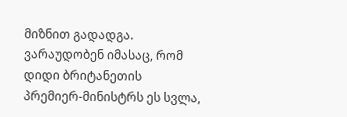მიზნით გადადგა. ვარაუდობენ იმასაც, რომ დიდი ბრიტანეთის პრემიერ-მინისტრს ეს სვლა,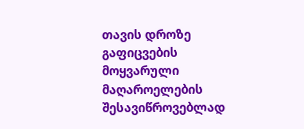თავის დროზე გაფიცვების მოყვარული მაღაროელების შესავიწროვებლად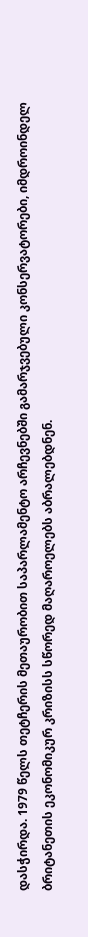დასჭირდა. 1979 წელს თეტჩერის მეთაურობით საპარლამენტო არჩევნებში გამარჯვებული კონსერვატორები, იმდროინდელ ბრიტანეთის ეკონომიკურ კრიზისს სწორედ მაღაროელებს აბრალებდნენ.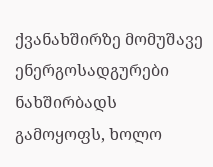ქვანახშირზე მომუშავე ენერგოსადგურები ნახშირბადს გამოყოფს, ხოლო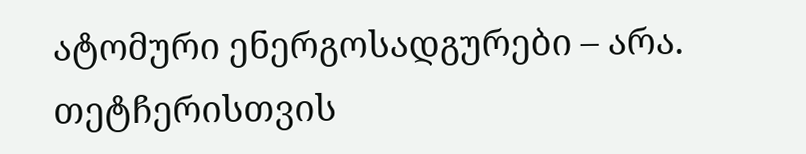ატომური ენერგოსადგურები – არა. თეტჩერისთვის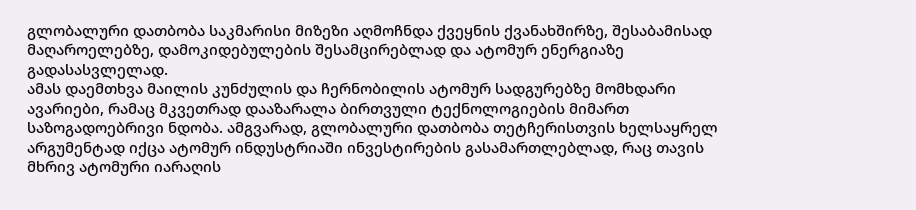გლობალური დათბობა საკმარისი მიზეზი აღმოჩნდა ქვეყნის ქვანახშირზე, შესაბამისად მაღაროელებზე, დამოკიდებულების შესამცირებლად და ატომურ ენერგიაზე გადასასვლელად.
ამას დაემთხვა მაილის კუნძულის და ჩერნობილის ატომურ სადგურებზე მომხდარი ავარიები, რამაც მკვეთრად დააზარალა ბირთვული ტექნოლოგიების მიმართ საზოგადოებრივი ნდობა. ამგვარად, გლობალური დათბობა თეტჩერისთვის ხელსაყრელ არგუმენტად იქცა ატომურ ინდუსტრიაში ინვესტირების გასამართლებლად, რაც თავის მხრივ ატომური იარაღის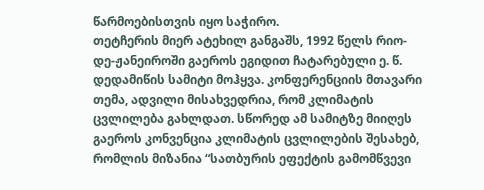წარმოებისთვის იყო საჭირო.
თეტჩერის მიერ ატეხილ განგაშს, 1992 წელს რიო-დე-ჟანეიროში გაეროს ეგიდით ჩატარებული ე. წ. დედამიწის სამიტი მოჰყვა. კონფერენციის მთავარი თემა, ადვილი მისახვედრია, რომ კლიმატის ცვლილება გახლდათ. სწორედ ამ სამიტზე მიიღეს გაეროს კონვენცია კლიმატის ცვლილების შესახებ, რომლის მიზანია “სათბურის ეფექტის გამომწვევი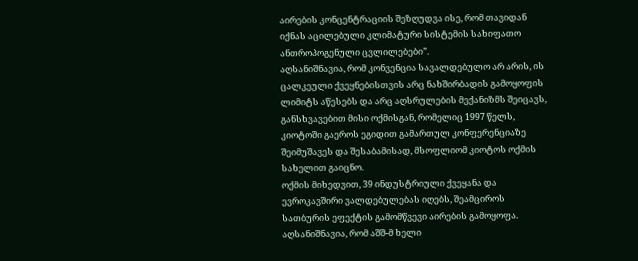აირების კონცენტრაციის შეზღუდვა ისე, რომ თავიდან იქნას აცილებული კლიმატური სისტემის სახიფათო ანთროპოგენული ცვლილებები”.
აღსანიშნავია, რომ კონვენცია სავალდებულო არ არის, ის ცალკეული ქვეყნებისთვის არც ნახშირბადის გამოყოფის ლიმიტს აწესებს და არც აღსრულების მექანიზმს შეიცავს, განსხვავებით მისი ოქმისგან, რომელიც 1997 წელს, კიოტოში გაეროს ეგიდით გამართულ კონფერენციაზე შეიმუშავეს და შესაბამისად, მსოფლიომ კიოტოს ოქმის სახელით გაიცნო.
ოქმის მიხედვით, 39 ინდუსტრიული ქვეყანა და ევროკავშირი ვალდებულებას იღებს, შეამციროს სათბურის ეფექტის გამომწვევი აირების გამოყოფა. აღსანიშნავია, რომ აშშ-მ ხელი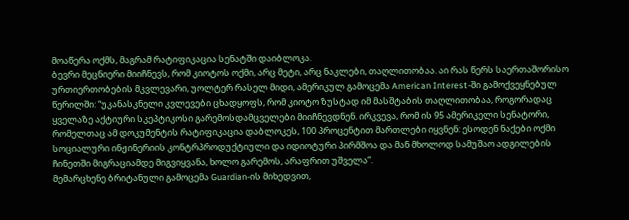მოაწერა ოქმს, მაგრამ რატიფიკაცია სენატში დაიბლოკა.
ბევრი მეცნიერი მიიჩნევს, რომ კიოტოს ოქმი, არც მეტი, არც ნაკლები, თაღლითობაა. აი რას წერს საერთაშორისო ურთიერთობების მკვლევარი, უოლტერ რასელ მიდი, ამერიკულ გამოცემა American Interest-ში გამოქვეყნებულ წერილში: “უკანასკნელი კვლევები ცხადყოფს, რომ კიოტო ზუსტად იმ მასშტაბის თაღლითობაა, როგორადაც ყველაზე აქტიური სკეპტიკოსი გარემოსდამცველები მიიჩნევდნენ. ირკვევა, რომ ის 95 ამერიკელი სენატორი, რომელთაც ამ დოკუმენტის რატიფიკაცია დაბლოკეს, 100 პროცენტით მართლები იყვნენ: ესოდენ ნაქები ოქმი სოციალური ინჟინერიის კონტრპროდუქტიული და იდიოტური პირმშოა და მან მხოლოდ სამუშაო ადგილების ჩინეთში მიგრაციამდე მიგვიყვანა, ხოლო გარემოს, არაფრით უშველა”.
მემარცხენე ბრიტანული გამოცემა Guardian-ის მიხედვით,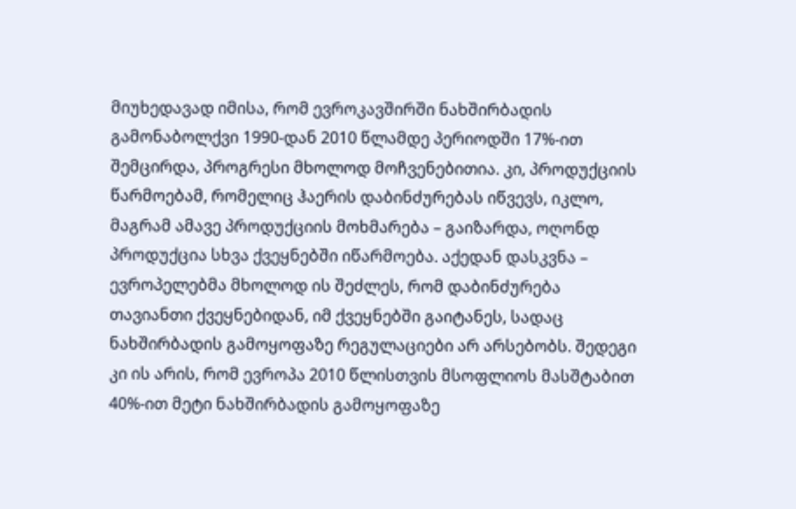მიუხედავად იმისა, რომ ევროკავშირში ნახშირბადის გამონაბოლქვი 1990-დან 2010 წლამდე პერიოდში 17%-ით შემცირდა, პროგრესი მხოლოდ მოჩვენებითია. კი, პროდუქციის წარმოებამ, რომელიც ჰაერის დაბინძურებას იწვევს, იკლო, მაგრამ ამავე პროდუქციის მოხმარება – გაიზარდა, ოღონდ პროდუქცია სხვა ქვეყნებში იწარმოება. აქედან დასკვნა – ევროპელებმა მხოლოდ ის შეძლეს, რომ დაბინძურება თავიანთი ქვეყნებიდან, იმ ქვეყნებში გაიტანეს, სადაც ნახშირბადის გამოყოფაზე რეგულაციები არ არსებობს. შედეგი კი ის არის, რომ ევროპა 2010 წლისთვის მსოფლიოს მასშტაბით 40%-ით მეტი ნახშირბადის გამოყოფაზე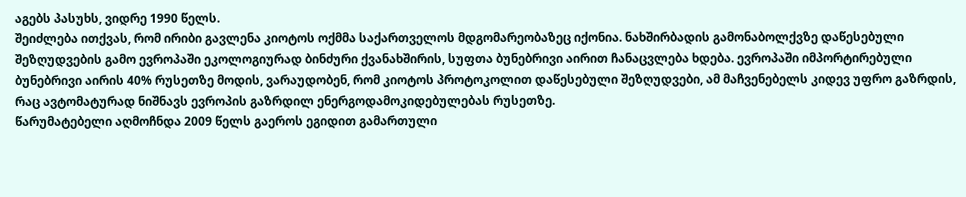აგებს პასუხს, ვიდრე 1990 წელს.
შეიძლება ითქვას, რომ ირიბი გავლენა კიოტოს ოქმმა საქართველოს მდგომარეობაზეც იქონია. ნახშირბადის გამონაბოლქვზე დაწესებული შეზღუდვების გამო ევროპაში ეკოლოგიურად ბინძური ქვანახშირის, სუფთა ბუნებრივი აირით ჩანაცვლება ხდება. ევროპაში იმპორტირებული ბუნებრივი აირის 40% რუსეთზე მოდის, ვარაუდობენ, რომ კიოტოს პროტოკოლით დაწესებული შეზღუდვები, ამ მაჩვენებელს კიდევ უფრო გაზრდის, რაც ავტომატურად ნიშნავს ევროპის გაზრდილ ენერგოდამოკიდებულებას რუსეთზე.
წარუმატებელი აღმოჩნდა 2009 წელს გაეროს ეგიდით გამართული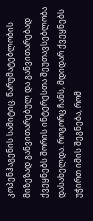კოპენჰაგენის სამიტიც. წარუმატებლობის მიზეზად განვითარებულ და განვითარებად ქვეყნებს შორის ინტერესთა შეუთავსებლობა დასახელდა. როგორც ჩანს, მდიდარ ქვეყნებს უჭირთ იმის შეგნება, რომ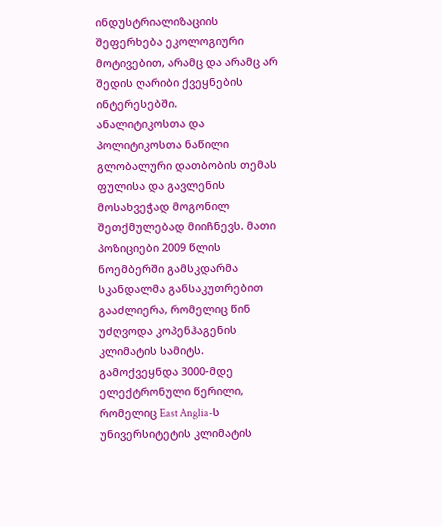ინდუსტრიალიზაციის შეფერხება ეკოლოგიური მოტივებით, არამც და არამც არ შედის ღარიბი ქვეყნების ინტერესებში.
ანალიტიკოსთა და პოლიტიკოსთა ნაწილი გლობალური დათბობის თემას ფულისა და გავლენის მოსახვეჭად მოგონილ შეთქმულებად მიიჩნევს. მათი პოზიციები 2009 წლის ნოემბერში გამსკდარმა სკანდალმა განსაკუთრებით გააძლიერა, რომელიც წინ უძღვოდა კოპენჰაგენის კლიმატის სამიტს. გამოქვეყნდა 3000-მდე ელექტრონული წერილი, რომელიც East Anglia-ს უნივერსიტეტის კლიმატის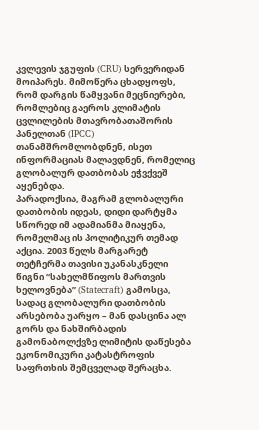კვლევის ჯგუფის (CRU) სერვერიდან მოიპარეს. მიმოწერა ცხადყოფს, რომ დარგის წამყვანი მეცნიერები, რომლებიც გაეროს კლიმატის ცვლილების მთავრობათაშორის პანელთან (IPCC) თანამშრომლობდნენ, ისეთ ინფორმაციას მალავდნენ, რომელიც გლობალურ დათბობას ეჭვქვეშ აყენებდა.
პარადოქსია, მაგრამ გლობალური დათბობის იდეას, დიდი დარტყმა სწორედ იმ ადამიანმა მიაყენა, რომელმაც ის პოლიტიკურ თემად აქცია. 2003 წელს მარგარეტ თეტჩერმა თავისი უკანასკნელი წიგნი “სახელმწიფოს მართვის ხელოვნება” (Statecraft) გამოსცა, სადაც გლობალური დათბობის არსებობა უარყო – მან დასცინა ალ გორს და ნახშირბადის გამონაბოლქვზე ლიმიტის დაწესება ეკონომიკური კატასტროფის საფრთხის შემცველად შერაცხა.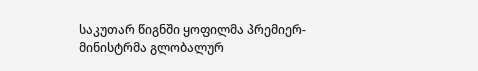საკუთარ წიგნში ყოფილმა პრემიერ-მინისტრმა გლობალურ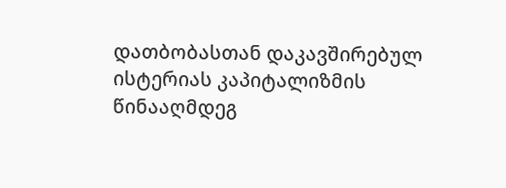დათბობასთან დაკავშირებულ ისტერიას კაპიტალიზმის წინააღმდეგ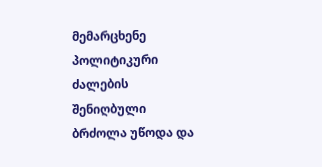მემარცხენე პოლიტიკური ძალების შენიღბული ბრძოლა უწოდა და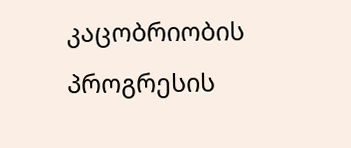კაცობრიობის პროგრესის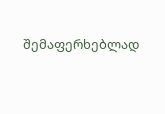შემაფერხებლად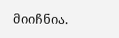მიიჩნია.